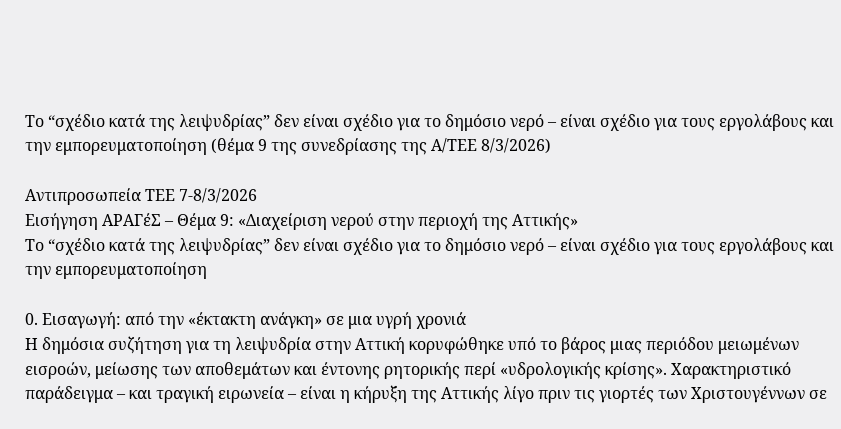Το “σχέδιο κατά της λειψυδρίας” δεν είναι σχέδιο για το δημόσιο νερό – είναι σχέδιο για τους εργολάβους και την εμπορευματοποίηση (θέμα 9 της συνεδρίασης της Α/ΤΕΕ 8/3/2026)

Αντιπροσωπεία ΤΕΕ 7-8/3/2026
Εισήγηση ΑΡΑΓέΣ – Θέμα 9: «Διαχείριση νερού στην περιοχή της Αττικής»
Το “σχέδιο κατά της λειψυδρίας” δεν είναι σχέδιο για το δημόσιο νερό – είναι σχέδιο για τους εργολάβους και την εμπορευματοποίηση

0. Εισαγωγή: από την «έκτακτη ανάγκη» σε μια υγρή χρονιά
Η δημόσια συζήτηση για τη λειψυδρία στην Αττική κορυφώθηκε υπό το βάρος μιας περιόδου μειωμένων εισροών, μείωσης των αποθεμάτων και έντονης ρητορικής περί «υδρολογικής κρίσης». Χαρακτηριστικό παράδειγμα – και τραγική ειρωνεία – είναι η κήρυξη της Αττικής λίγο πριν τις γιορτές των Χριστουγέννων σε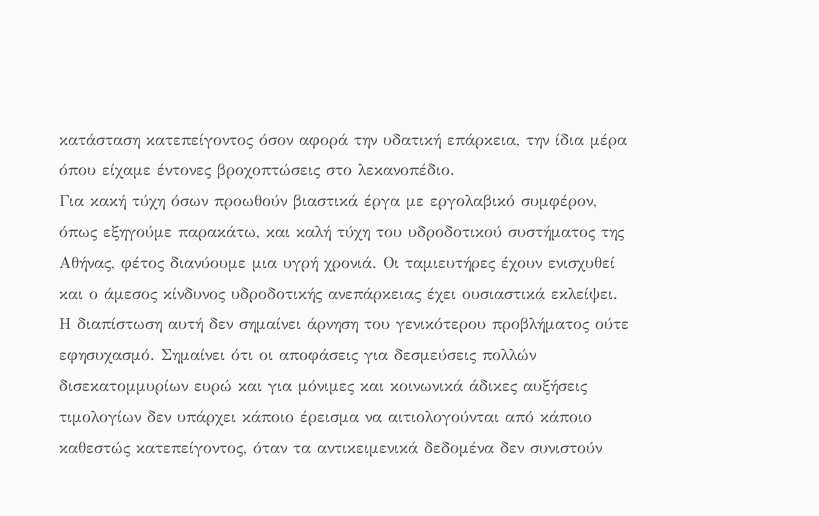κατάσταση κατεπείγοντος όσον αφορά την υδατική επάρκεια, την ίδια μέρα όπου είχαμε έντονες βροχοπτώσεις στο λεκανοπέδιο.
Για κακή τύχη όσων προωθούν βιαστικά έργα με εργολαβικό συμφέρον, όπως εξηγούμε παρακάτω, και καλή τύχη του υδροδοτικού συστήματος της Αθήνας, φέτος διανύουμε μια υγρή χρονιά. Οι ταμιευτήρες έχουν ενισχυθεί και ο άμεσος κίνδυνος υδροδοτικής ανεπάρκειας έχει ουσιαστικά εκλείψει.
Η διαπίστωση αυτή δεν σημαίνει άρνηση του γενικότερου προβλήματος ούτε εφησυχασμό. Σημαίνει ότι οι αποφάσεις για δεσμεύσεις πολλών δισεκατομμυρίων ευρώ και για μόνιμες και κοινωνικά άδικες αυξήσεις τιμολογίων δεν υπάρχει κάποιο έρεισμα να αιτιολογούνται από κάποιο καθεστώς κατεπείγοντος, όταν τα αντικειμενικά δεδομένα δεν συνιστούν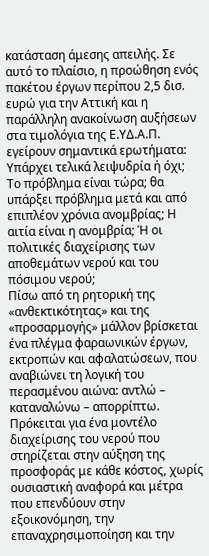κατάσταση άμεσης απειλής. Σε αυτό το πλαίσιο, η προώθηση ενός πακέτου έργων περίπου 2,5 δισ. ευρώ για την Αττική και η παράλληλη ανακοίνωση αυξήσεων στα τιμολόγια της Ε.ΥΔ.Α.Π. εγείρουν σημαντικά ερωτήματα:
Υπάρχει τελικά λειψυδρία ή όχι; Το πρόβλημα είναι τώρα; θα υπάρξει πρόβλημα μετά και από επιπλέον χρόνια ανομβρίας; Η αιτία είναι η ανομβρία; Ή οι πολιτικές διαχείρισης των αποθεμάτων νερού και του πόσιμου νερού;
Πίσω από τη ρητορική της «ανθεκτικότητας» και της «προσαρμογής» μάλλον βρίσκεται ένα πλέγμα φαραωνικών έργων, εκτροπών και αφαλατώσεων, που αναβιώνει τη λογική του περασμένου αιώνα: αντλώ – καταναλώνω – απορρίπτω.
Πρόκειται για ένα μοντέλο διαχείρισης του νερού που στηρίζεται στην αύξηση της προσφοράς με κάθε κόστος, χωρίς ουσιαστική αναφορά και μέτρα που επενδύουν στην εξοικονόμηση, την επαναχρησιμοποίηση και την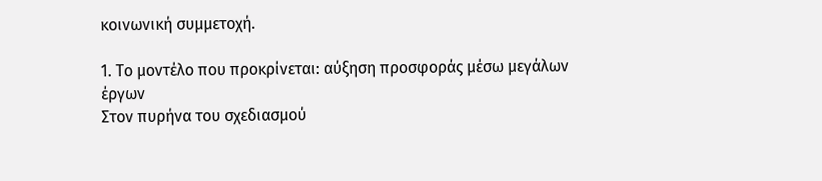κοινωνική συμμετοχή.

1. Το μοντέλο που προκρίνεται: αύξηση προσφοράς μέσω μεγάλων έργων
Στον πυρήνα του σχεδιασμού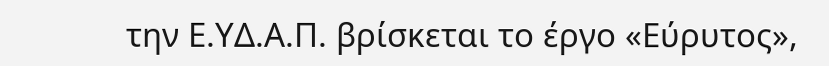την Ε.ΥΔ.Α.Π. βρίσκεται το έργο «Εύρυτος»,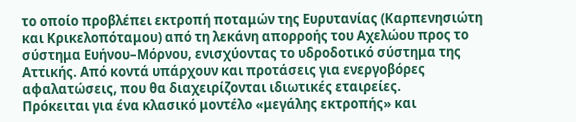το οποίο προβλέπει εκτροπή ποταμών της Ευρυτανίας (Καρπενησιώτη και Κρικελοπόταμου) από τη λεκάνη απορροής του Αχελώου προς το σύστημα Ευήνου–Μόρνου, ενισχύοντας το υδροδοτικό σύστημα της Αττικής. Από κοντά υπάρχουν και προτάσεις για ενεργοβόρες αφαλατώσεις, που θα διαχειρίζονται ιδιωτικές εταιρείες.
Πρόκειται για ένα κλασικό μοντέλο «μεγάλης εκτροπής» και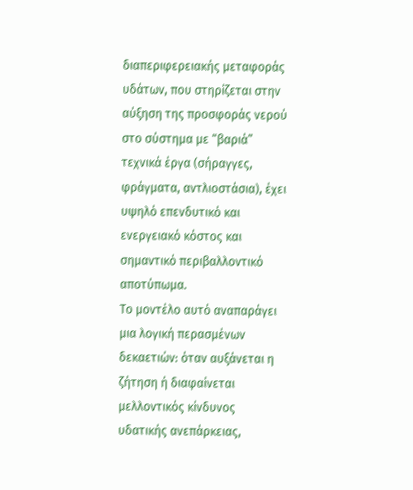διαπεριφερειακής μεταφοράς υδάτων, που στηρίζεται στην αύξηση της προσφοράς νερού στο σύστημα με “βαριά” τεχνικά έργα (σήραγγες, φράγματα, αντλιοστάσια), έχει υψηλό επενδυτικό και ενεργειακό κόστος και σημαντικό περιβαλλοντικό αποτύπωμα.
Το μοντέλο αυτό αναπαράγει μια λογική περασμένων δεκαετιών: όταν αυξάνεται η ζήτηση ή διαφαίνεται μελλοντικός κίνδυνος υδατικής ανεπάρκειας,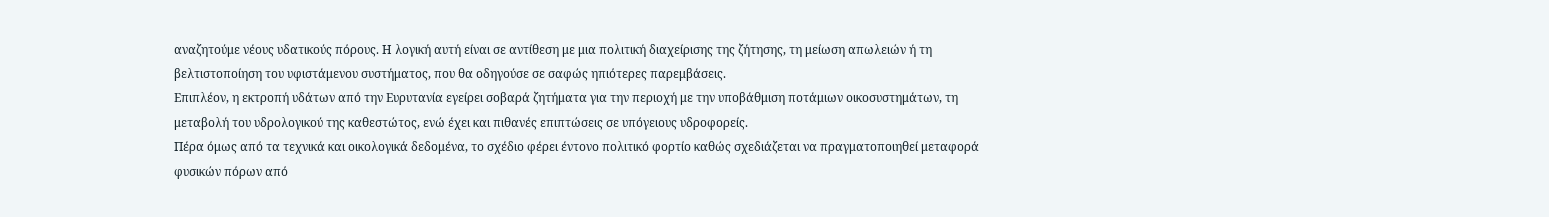αναζητούμε νέους υδατικούς πόρους. Η λογική αυτή είναι σε αντίθεση με μια πολιτική διαχείρισης της ζήτησης, τη μείωση απωλειών ή τη βελτιστοποίηση του υφιστάμενου συστήματος, που θα οδηγούσε σε σαφώς ηπιότερες παρεμβάσεις.
Επιπλέον, η εκτροπή υδάτων από την Ευρυτανία εγείρει σοβαρά ζητήματα για την περιοχή με την υποβάθμιση ποτάμιων οικοσυστημάτων, τη μεταβολή του υδρολογικού της καθεστώτος, ενώ έχει και πιθανές επιπτώσεις σε υπόγειους υδροφορείς.
Πέρα όμως από τα τεχνικά και οικολογικά δεδομένα, το σχέδιο φέρει έντονο πολιτικό φορτίο καθώς σχεδιάζεται να πραγματοποιηθεί μεταφορά φυσικών πόρων από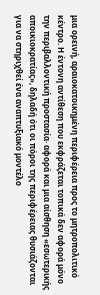μια ορεινή, αραιοκατοικημένη περιφέρεια προς το μητροπολιτικό κέντρο. Η έντονη αντίθεση που εκφράζεται τοπικά δεν αφορά μόνο την περιβαλλοντική προστασία· αφορά και μια αίσθηση «εσωτερικής αποικιοκρατίας», δηλαδή ότι οι πόροι της περιφέρειας θυσιάζονται για να στηριχθεί ένα αναπτυξιακό μοντέλο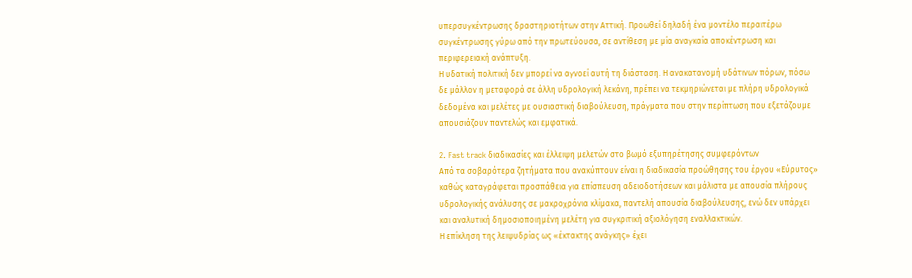υπερσυγκέντρωσης δραστηριοτήτων στην Αττική. Προωθεί δηλαδή ένα μοντέλο περαιτέρω συγκέντρωσης γύρω από την πρωτεύουσα, σε αντίθεση με μία αναγκαία αποκέντρωση και περιφερειακή ανάπτυξη.
Η υδατική πολιτική δεν μπορεί να αγνοεί αυτή τη διάσταση. Η ανακατανομή υδάτινων πόρων, πόσω δε μάλλον η μεταφορά σε άλλη υδρολογική λεκάνη, πρέπει να τεκμηριώνεται με πλήρη υδρολογικά δεδομένα και μελέτες με ουσιαστική διαβούλευση, πράγματα που στην περίπτωση που εξετάζουμε απουσιάζουν παντελώς και εμφατικά.

2. Fast track διαδικασίες και έλλειψη μελετών στο βωμό εξυπηρέτησης συμφερόντων
Από τα σοβαρότερα ζητήματα που ανακύπτουν είναι η διαδικασία προώθησης του έργου «Εύρυτος» καθώς καταγράφεται προσπάθεια για επίσπευση αδειοδοτήσεων και μάλιστα με απουσία πλήρους υδρολογικής ανάλυσης σε μακροχρόνια κλίμακα, παντελή απουσία διαβούλευσης, ενώ δεν υπάρχει και αναλυτική δημοσιοποιημένη μελέτη για συγκριτική αξιολόγηση εναλλακτικών.
Η επίκληση της λειψυδρίας ως «έκτακτης ανάγκης» έχει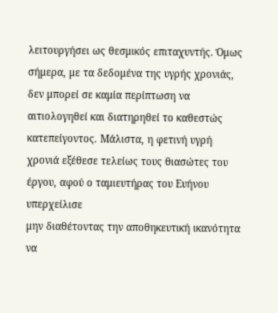λειτουργήσει ως θεσμικός επιταχυντής. Όμως σήμερα, με τα δεδομένα της υγρής χρονιάς, δεν μπορεί σε καμία περίπτωση να αιτιολογηθεί και διατηρηθεί το καθεστώς κατεπείγοντος. Μάλιστα, η φετινή υγρή χρονιά εξέθεσε τελείως τους θιασώτες του έργου, αφού ο ταμιευτήρας του Ευήνου υπερχείλισε
μην διαθέτοντας την αποθηκευτική ικανότητα να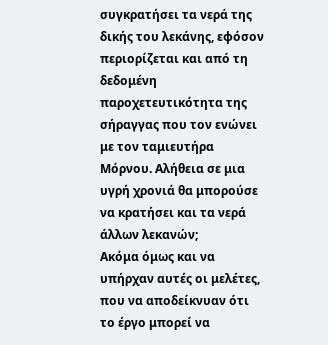συγκρατήσει τα νερά της δικής του λεκάνης, εφόσον περιορίζεται και από τη δεδομένη παροχετευτικότητα της σήραγγας που τον ενώνει με τον ταμιευτήρα Μόρνου. Αλήθεια σε μια υγρή χρονιά θα μπορούσε να κρατήσει και τα νερά άλλων λεκανών;
Ακόμα όμως και να υπήρχαν αυτές οι μελέτες, που να αποδείκνυαν ότι το έργο μπορεί να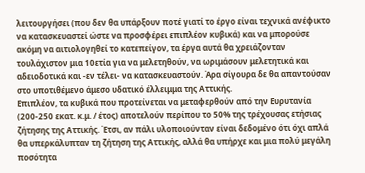λειτουργήσει (που δεν θα υπάρξουν ποτέ γιατί το έργο είναι τεχνικά ανέφικτο να κατασκευαστεί ώστε να προσφέρει επιπλέον κυβικά) και να μπορούσε ακόμη να αιτιολογηθεί το κατεπείγον, τα έργα αυτά θα χρειάζονταν τουλάχιστον μια 10ετία για να μελετηθούν, να ωριμάσουν μελετητικά και αδειοδοτικά και -εν τέλει- να κατασκευαστούν. Άρα σίγουρα δε θα απαντούσαν στο υποτιθέμενο άμεσο υδατικό έλλειμμα της Αττικής.
Επιπλέον, τα κυβικά που προτείνεται να μεταφερθούν από την Ευρυτανία (200-250 εκατ. κ.μ. / έτος) αποτελούν περίπου το 50% της τρέχουσας ετήσιας ζήτησης της Αττικής. Έτσι, αν πάλι υλοποιούνταν είναι δεδομένο ότι όχι απλά θα υπερκάλυπταν τη ζήτηση της Αττικής, αλλά θα υπήρχε και μια πολύ μεγάλη ποσότητα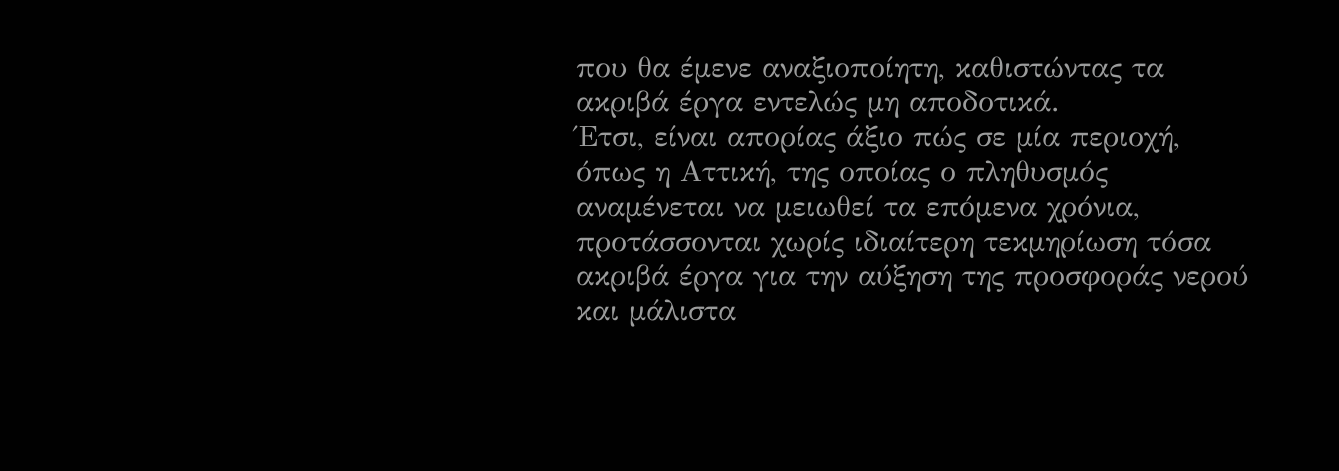που θα έμενε αναξιοποίητη, καθιστώντας τα ακριβά έργα εντελώς μη αποδοτικά.
Έτσι, είναι απορίας άξιο πώς σε μία περιοχή, όπως η Αττική, της οποίας ο πληθυσμός αναμένεται να μειωθεί τα επόμενα χρόνια, προτάσσονται χωρίς ιδιαίτερη τεκμηρίωση τόσα ακριβά έργα για την αύξηση της προσφοράς νερού και μάλιστα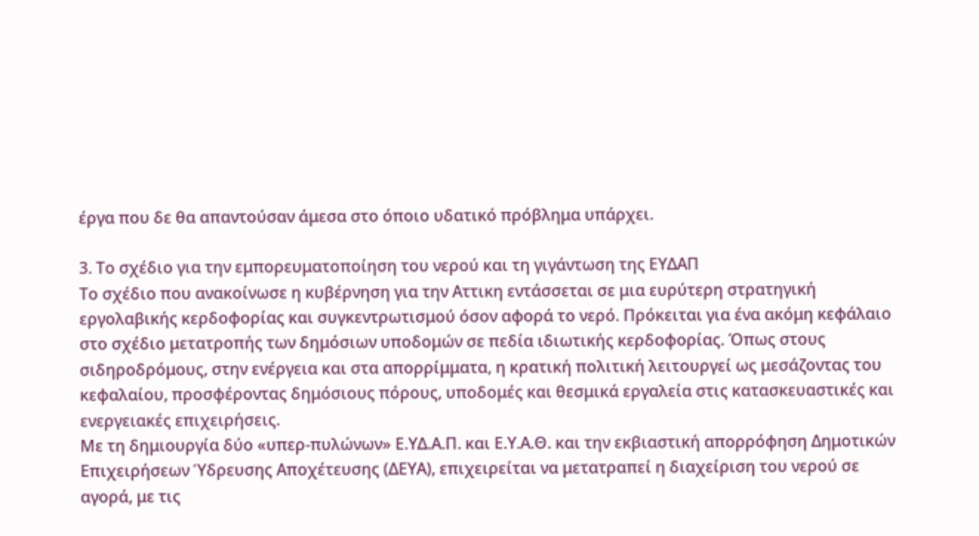έργα που δε θα απαντούσαν άμεσα στο όποιο υδατικό πρόβλημα υπάρχει.

3. Το σχέδιο για την εμπορευματοποίηση του νερού και τη γιγάντωση της ΕΥΔΑΠ
Το σχέδιο που ανακοίνωσε η κυβέρνηση για την Αττικη εντάσσεται σε μια ευρύτερη στρατηγική εργολαβικής κερδοφορίας και συγκεντρωτισμού όσον αφορά το νερό. Πρόκειται για ένα ακόμη κεφάλαιο στο σχέδιο μετατροπής των δημόσιων υποδομών σε πεδία ιδιωτικής κερδοφορίας. Όπως στους σιδηροδρόμους, στην ενέργεια και στα απορρίμματα, η κρατική πολιτική λειτουργεί ως μεσάζοντας του κεφαλαίου, προσφέροντας δημόσιους πόρους, υποδομές και θεσμικά εργαλεία στις κατασκευαστικές και ενεργειακές επιχειρήσεις.
Με τη δημιουργία δύο «υπερ-πυλώνων» Ε.ΥΔ.Α.Π. και Ε.Υ.Α.Θ. και την εκβιαστική απορρόφηση Δημοτικών Επιχειρήσεων Ύδρευσης Αποχέτευσης (ΔΕΥΑ), επιχειρείται να μετατραπεί η διαχείριση του νερού σε αγορά, με τις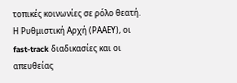τοπικές κοινωνίες σε ρόλο θεατή. Η Ρυθμιστική Αρχή (ΡΑΑΕΥ), οι fast-track διαδικασίες και οι απευθείας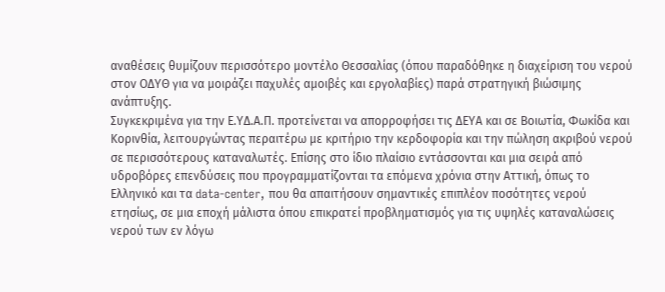αναθέσεις θυμίζουν περισσότερο μοντέλο Θεσσαλίας (όπου παραδόθηκε η διαχείριση του νερού στον ΟΔΥΘ για να μοιράζει παχυλές αμοιβές και εργολαβίες) παρά στρατηγική βιώσιμης ανάπτυξης.
Συγκεκριμένα για την Ε.ΥΔ.Α.Π. προτείνεται να απορροφήσει τις ΔΕΥΑ και σε Βοιωτία, Φωκίδα και Κορινθία, λειτουργώντας περαιτέρω με κριτήριο την κερδοφορία και την πώληση ακριβού νερού σε περισσότερους καταναλωτές. Επίσης στο ίδιο πλαίσιο εντάσσονται και μια σειρά από υδροβόρες επενδύσεις που προγραμματίζονται τα επόμενα χρόνια στην Αττική, όπως το Ελληνικό και τα data-center, που θα απαιτήσουν σημαντικές επιπλέον ποσότητες νερού ετησίως, σε μια εποχή μάλιστα όπου επικρατεί προβληματισμός για τις υψηλές καταναλώσεις νερού των εν λόγω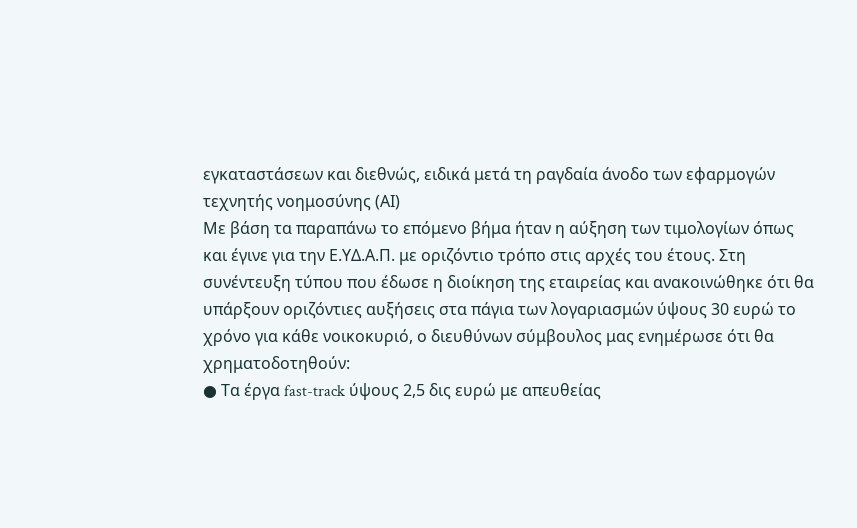εγκαταστάσεων και διεθνώς, ειδικά μετά τη ραγδαία άνοδο των εφαρμογών τεχνητής νοημοσύνης (ΑΙ)
Με βάση τα παραπάνω το επόμενο βήμα ήταν η αύξηση των τιμολογίων όπως και έγινε για την Ε.ΥΔ.Α.Π. με οριζόντιο τρόπο στις αρχές του έτους. Στη συνέντευξη τύπου που έδωσε η διοίκηση της εταιρείας και ανακοινώθηκε ότι θα υπάρξουν οριζόντιες αυξήσεις στα πάγια των λογαριασμών ύψους 30 ευρώ το χρόνο για κάθε νοικοκυριό, ο διευθύνων σύμβουλος μας ενημέρωσε ότι θα χρηματοδοτηθούν:
● Τα έργα fast-track ύψους 2,5 δις ευρώ με απευθείας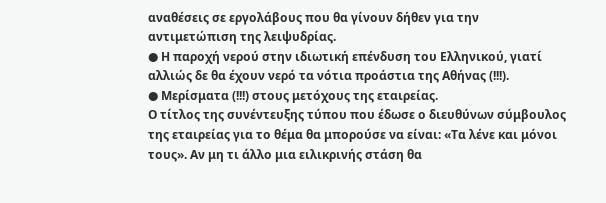αναθέσεις σε εργολάβους που θα γίνουν δήθεν για την αντιμετώπιση της λειψυδρίας.
● Η παροχή νερού στην ιδιωτική επένδυση του Ελληνικού, γιατί αλλιώς δε θα έχουν νερό τα νότια προάστια της Αθήνας (!!!).
● Μερίσματα (!!!) στους μετόχους της εταιρείας.
Ο τίτλος της συνέντευξης τύπου που έδωσε ο διευθύνων σύμβουλος της εταιρείας για το θέμα θα μπορούσε να είναι: «Τα λένε και μόνοι τους». Αν μη τι άλλο μια ειλικρινής στάση θα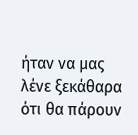ήταν να μας λένε ξεκάθαρα ότι θα πάρουν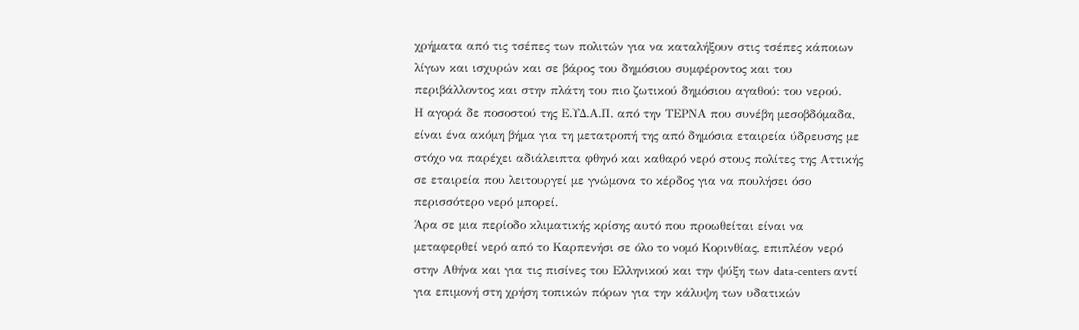χρήματα από τις τσέπες των πολιτών για να καταλήξουν στις τσέπες κάποιων λίγων και ισχυρών και σε βάρος του δημόσιου συμφέροντος και του περιβάλλοντος και στην πλάτη του πιο ζωτικού δημόσιου αγαθού: του νερού.
Η αγορά δε ποσοστού της Ε.ΥΔ.Α.Π. από την ΤΕΡΝΑ που συνέβη μεσοβδόμαδα, είναι ένα ακόμη βήμα για τη μετατροπή της από δημόσια εταιρεία ύδρευσης με στόχο να παρέχει αδιάλειπτα φθηνό και καθαρό νερό στους πολίτες της Αττικής σε εταιρεία που λειτουργεί με γνώμονα το κέρδος για να πουλήσει όσο περισσότερο νερό μπορεί.
Άρα σε μια περίοδο κλιματικής κρίσης αυτό που προωθείται είναι να μεταφερθεί νερό από το Καρπενήσι σε όλο το νομό Κορινθίας, επιπλέον νερό στην Αθήνα και για τις πισίνες του Ελληνικού και την ψύξη των data-centers αντί για επιμονή στη χρήση τοπικών πόρων για την κάλυψη των υδατικών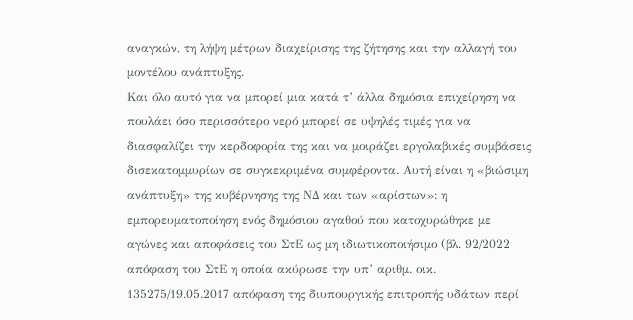αναγκών, τη λήψη μέτρων διαχείρισης της ζήτησης και την αλλαγή του μοντέλου ανάπτυξης.
Και όλο αυτό για να μπορεί μια κατά τ’ άλλα δημόσια επιχείρηση να πουλάει όσο περισσότερο νερό μπορεί σε υψηλές τιμές για να διασφαλίζει την κερδοφορία της και να μοιράζει εργολαβικές συμβάσεις δισεκατομμυρίων σε συγκεκριμένα συμφέροντα. Αυτή είναι η «βιώσιμη ανάπτυξη» της κυβέρνησης της ΝΔ και των «αρίστων»: η εμπορευματοποίηση ενός δημόσιου αγαθού που κατοχυρώθηκε με αγώνες και αποφάσεις του ΣτΕ ως μη ιδιωτικοποιήσιμο (βλ. 92/2022 απόφαση του ΣτΕ η οποία ακύρωσε την υπ’ αριθμ. οικ. 135275/19.05.2017 απόφαση της διυπουργικής επιτροπής υδάτων περί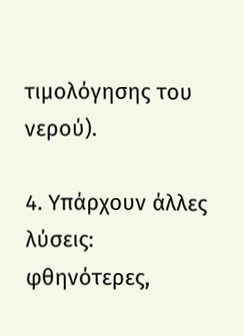τιμολόγησης του νερού).

4. Υπάρχουν άλλες λύσεις: φθηνότερες,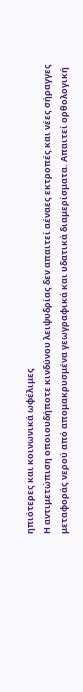ηπιότερες και κοινωνικά ωφέλιμες
Η αντιμετώπιση οποιουδήποτε κινδύνου λειψυδρίας δεν απαιτεί αέναες εκτροπές και νέες σήραγγες μεταφοράς νερού από απομακρυσμένα γεωγραφικά και υδατικά διαμερίσματα. Απαιτεί ορθολογική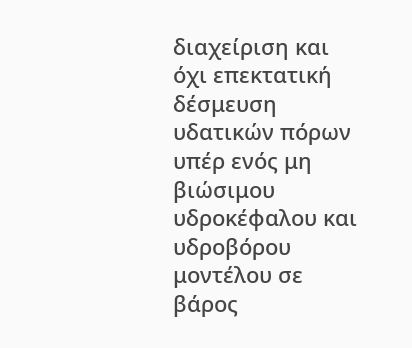διαχείριση και όχι επεκτατική δέσμευση υδατικών πόρων υπέρ ενός μη βιώσιμου υδροκέφαλου και υδροβόρου μοντέλου σε βάρος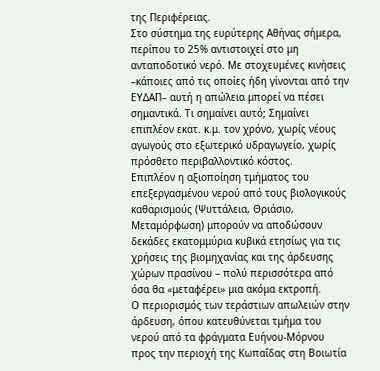της Περιφέρειας.
Στο σύστημα της ευρύτερης Αθήνας σήμερα, περίπου το 25% αντιστοιχεί στο μη ανταποδοτικό νερό. Με στοχευμένες κινήσεις –κάποιες από τις οποίες ήδη γίνονται από την ΕΥΔΑΠ– αυτή η απώλεια μπορεί να πέσει σημαντικά. Τι σημαίνει αυτό; Σημαίνει επιπλέον εκατ. κ.μ. τον χρόνο, χωρίς νέους αγωγούς στο εξωτερικό υδραγωγείο, χωρίς πρόσθετο περιβαλλοντικό κόστος.
Επιπλέον η αξιοποίηση τμήματος του επεξεργασμένου νερού από τους βιολογικούς καθαρισμούς (Ψυττάλεια, Θριάσιο, Μεταμόρφωση) μπορούν να αποδώσουν δεκάδες εκατομμύρια κυβικά ετησίως για τις χρήσεις της βιομηχανίας και της άρδευσης χώρων πρασίνου – πολύ περισσότερα από όσα θα «μεταφέρει» μια ακόμα εκτροπή.
Ο περιορισμός των τεράστιων απωλειών στην άρδευση, όπου κατευθύνεται τμήμα του νερού από τα φράγματα Ευήνου-Μόρνου προς την περιοχή της Κωπαΐδας στη Βοιωτία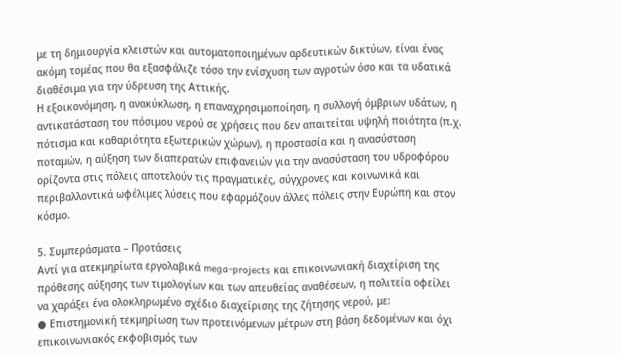με τη δημιουργία κλειστών και αυτοματοποιημένων αρδευτικών δικτύων, είναι ένας ακόμη τομέας που θα εξασφάλιζε τόσο την ενίσχυση των αγροτών όσο και τα υδατικά διαθέσιμα για την ύδρευση της Αττικής.
Η εξοικονόμηση, η ανακύκλωση, η επαναχρησιμοποίηση, η συλλογή όμβριων υδάτων, η αντικατάσταση του πόσιμου νερού σε χρήσεις που δεν απαιτείται υψηλή ποιότητα (π.χ. πότισμα και καθαριότητα εξωτερικών χώρων), η προστασία και η ανασύσταση ποταμών, η αύξηση των διαπερατών επιφανειών για την ανασύσταση του υδροφόρου ορίζοντα στις πόλεις αποτελούν τις πραγματικές, σύγχρονες και κοινωνικά και περιβαλλοντικά ωφέλιμες λύσεις που εφαρμόζουν άλλες πόλεις στην Ευρώπη και στον κόσμο.

5. Συμπεράσματα – Προτάσεις
Αντί για ατεκμηρίωτα εργολαβικά mega-projects και επικοινωνιακή διαχείριση της πρόθεσης αύξησης των τιμολογίων και των απευθείας αναθέσεων, η πολιτεία οφείλει να χαράξει ένα ολοκληρωμένο σχέδιο διαχείρισης της ζήτησης νερού, με:
● Επιστημονική τεκμηρίωση των προτεινόμενων μέτρων στη βάση δεδομένων και όχι επικοινωνιακός εκφοβισμός των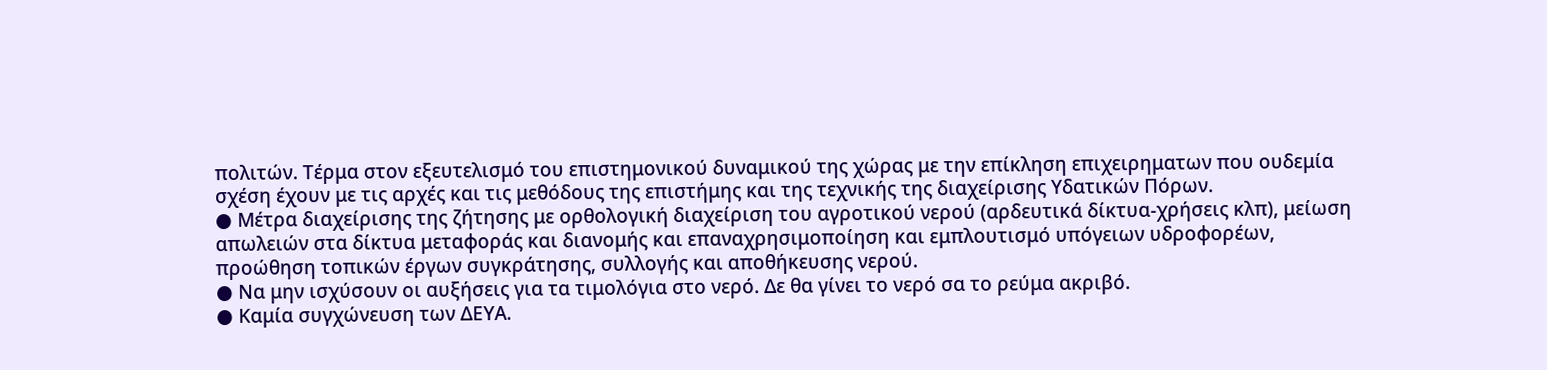πολιτών. Τέρμα στον εξευτελισμό του επιστημονικού δυναμικού της χώρας με την επίκληση επιχειρηματων που ουδεμία σχέση έχουν με τις αρχές και τις μεθόδους της επιστήμης και της τεχνικής της διαχείρισης Υδατικών Πόρων.
● Μέτρα διαχείρισης της ζήτησης με ορθολογική διαχείριση του αγροτικού νερού (αρδευτικά δίκτυα-χρήσεις κλπ), μείωση απωλειών στα δίκτυα μεταφοράς και διανομής και επαναχρησιμοποίηση και εμπλουτισμό υπόγειων υδροφορέων, προώθηση τοπικών έργων συγκράτησης, συλλογής και αποθήκευσης νερού.
● Να μην ισχύσουν οι αυξήσεις για τα τιμολόγια στο νερό. Δε θα γίνει το νερό σα το ρεύμα ακριβό.
● Καμία συγχώνευση των ΔΕΥΑ.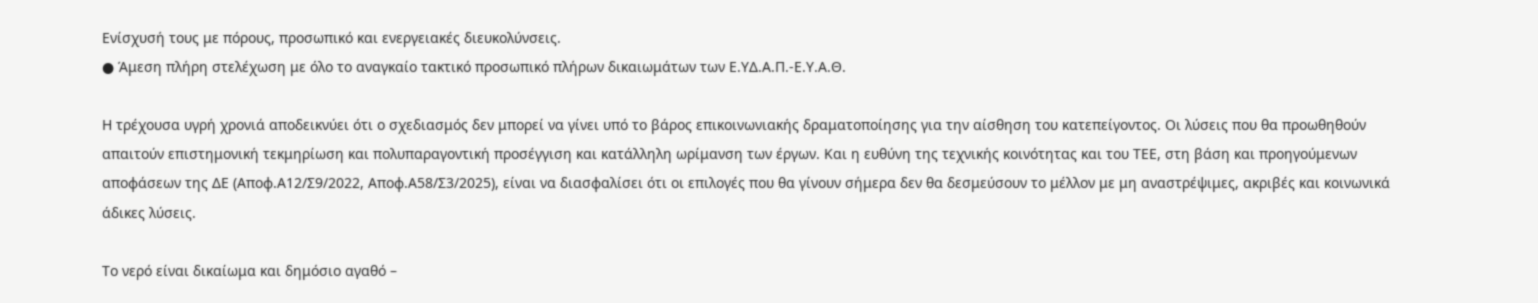Ενίσχυσή τους με πόρους, προσωπικό και ενεργειακές διευκολύνσεις.
● Άμεση πλήρη στελέχωση με όλο το αναγκαίο τακτικό προσωπικό πλήρων δικαιωμάτων των Ε.ΥΔ.Α.Π.-Ε.Υ.Α.Θ.

Η τρέχουσα υγρή χρονιά αποδεικνύει ότι ο σχεδιασμός δεν μπορεί να γίνει υπό το βάρος επικοινωνιακής δραματοποίησης για την αίσθηση του κατεπείγοντος. Οι λύσεις που θα προωθηθούν απαιτούν επιστημονική τεκμηρίωση και πολυπαραγοντική προσέγγιση και κατάλληλη ωρίμανση των έργων. Και η ευθύνη της τεχνικής κοινότητας και του ΤΕΕ, στη βάση και προηγούμενων αποφάσεων της ΔΕ (Αποφ.Α12/Σ9/2022, Αποφ.Α58/Σ3/2025), είναι να διασφαλίσει ότι οι επιλογές που θα γίνουν σήμερα δεν θα δεσμεύσουν το μέλλον με μη αναστρέψιμες, ακριβές και κοινωνικά άδικες λύσεις.

Το νερό είναι δικαίωμα και δημόσιο αγαθό –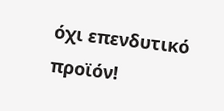όχι επενδυτικό προϊόν!